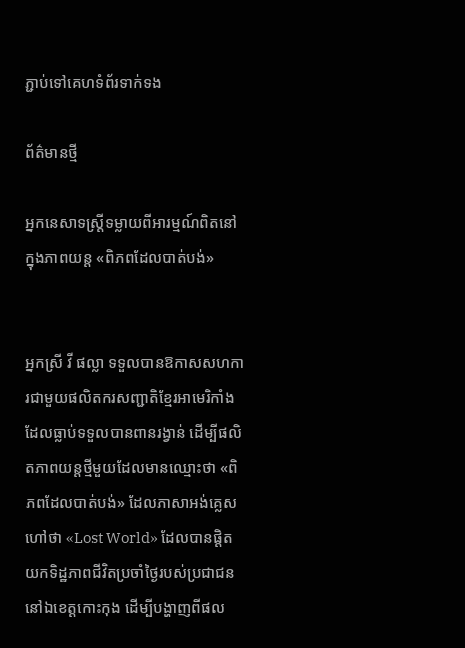ភ្ជាប់ទៅគេហទំព័រទាក់ទង

ព័ត៌មានថ្មី

អ្នកនេសាទស្រ្តីទម្លាយពីអារម្មណ៍ពិតនៅក្នុងភាពយន្ត «ពិភពដែលបាត់បង់»


អ្នកស្រី វី ផល្លា ទទួលបានឱកាសសហការជាមួយផលិតករសញ្ជាតិខ្មែរអាមេរិកាំង ដែលធ្លាប់ទទួលបានពានរង្វាន់ ដើម្បីផលិតភាពយន្តថ្មីមួយដែលមានឈ្មោះថា «ពិភពដែលបាត់បង់» ដែលភាសាអង់គ្លេសហៅថា «Lost World» ដែលបានផ្តិតយកទិដ្ឋភាពជីវិតប្រចាំថ្ងៃរបស់ប្រជាជននៅឯខេត្តកោះកុង ដើម្បីបង្ហាញពីផល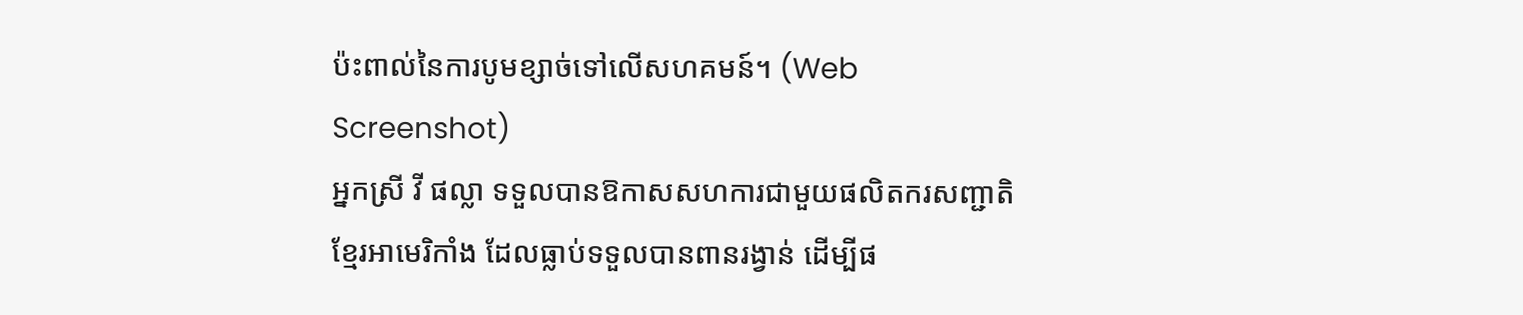ប៉ះពាល់នៃការបូមខ្សាច់ទៅលើសហគមន៍។ (Web Screenshot)
អ្នកស្រី វី ផល្លា ទទួលបានឱកាសសហការជាមួយផលិតករសញ្ជាតិខ្មែរអាមេរិកាំង ដែលធ្លាប់ទទួលបានពានរង្វាន់ ដើម្បីផ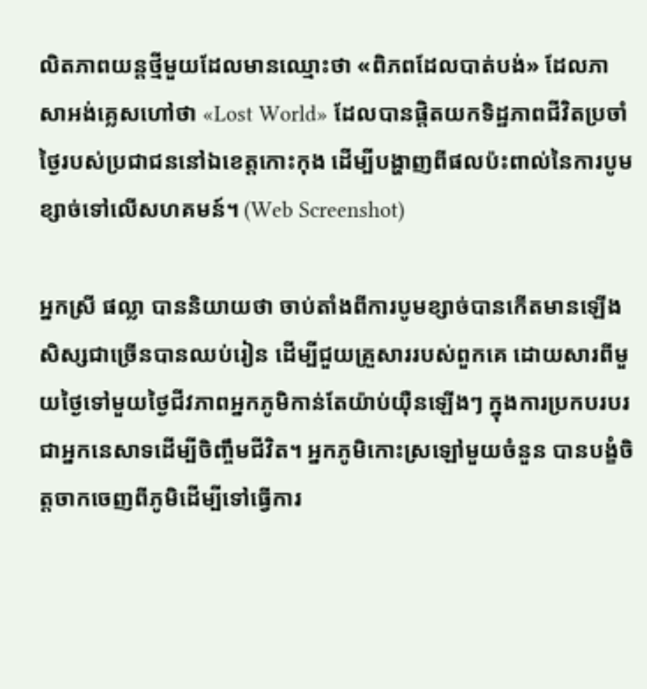លិតភាពយន្តថ្មីមួយដែលមានឈ្មោះថា «ពិភពដែលបាត់បង់» ដែលភាសាអង់គ្លេសហៅថា «Lost World» ដែលបានផ្តិតយកទិដ្ឋភាពជីវិតប្រចាំថ្ងៃរបស់ប្រជាជននៅឯខេត្តកោះកុង ដើម្បីបង្ហាញពីផលប៉ះពាល់នៃការបូមខ្សាច់ទៅលើសហគមន៍។ (Web Screenshot)

អ្នកស្រី ផល្លា បាននិយាយថា ចាប់តាំងពីការបូមខ្សាច់បានកើតមានឡើង សិស្សជាច្រើនបានឈប់រៀន ដើម្បីជួយគ្រួសាររបស់ពួកគេ ដោយសារពីមួយថ្ងៃទៅមួយថ្ងៃជីវភាពអ្នកភូមិកាន់តែយ៉ាប់យ៉ឺនឡើងៗ ក្នុងការប្រកបរបរជាអ្នកនេសាទដើម្បីចិញ្ចឹមជីវិត។ អ្នកភូមិកោះស្រឡៅមួយចំនួន បានបង្ខំចិត្តចាកចេញពីភូមិដើម្បីទៅធ្វើការ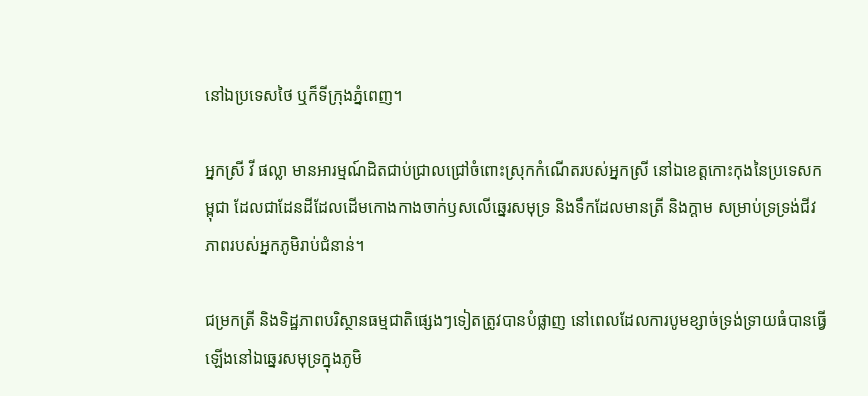នៅឯប្រទេសថៃ ឬក៏ទីក្រុងភ្នំពេញ។

អ្នកស្រី វី ផល្លា មានអារម្មណ៍ដិតជាប់ជ្រាលជ្រៅចំពោះស្រុកកំណើតរបស់អ្នកស្រី នៅឯខេត្តកោះកុងនៃប្រទេសកម្ពុជា ដែលជាដែនដីដែលដើមកោងកាងចាក់ឫសលើឆ្នេរសមុទ្រ និងទឹកដែលមានត្រី និងក្តាម សម្រាប់ទ្រទ្រង់ជីវភាពរបស់អ្នកភូមិរាប់ជំនាន់។

ជម្រកត្រី និងទិដ្ឋភាពបរិស្ថានធម្មជាតិផ្សេងៗទៀតត្រូវបានបំផ្លាញ នៅពេលដែលការបូមខ្សាច់ទ្រង់ទ្រាយធំបានធ្វើឡើងនៅឯឆ្នេរសមុទ្រក្នុងភូមិ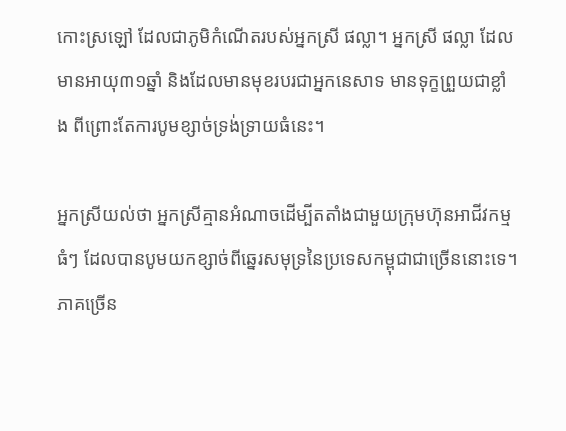កោះស្រឡៅ ដែលជាភូមិកំណើតរបស់អ្នកស្រី ផល្លា។ អ្នកស្រី ផល្លា ដែលមានអាយុ៣១ឆ្នាំ និងដែលមានមុខរបរជាអ្នកនេសាទ មានទុក្ខព្រួយជាខ្លាំង ពីព្រោះតែការបូមខ្សាច់ទ្រង់ទ្រាយធំនេះ។

អ្នកស្រីយល់ថា អ្នកស្រីគ្មានអំណាចដើម្បីតតាំងជាមួយក្រុមហ៊ុនអាជីវកម្មធំៗ ដែលបានបូមយកខ្សាច់ពីឆ្នេរសមុទ្រនៃប្រទេសកម្ពុជាជាច្រើននោះទេ។ ភាគច្រើន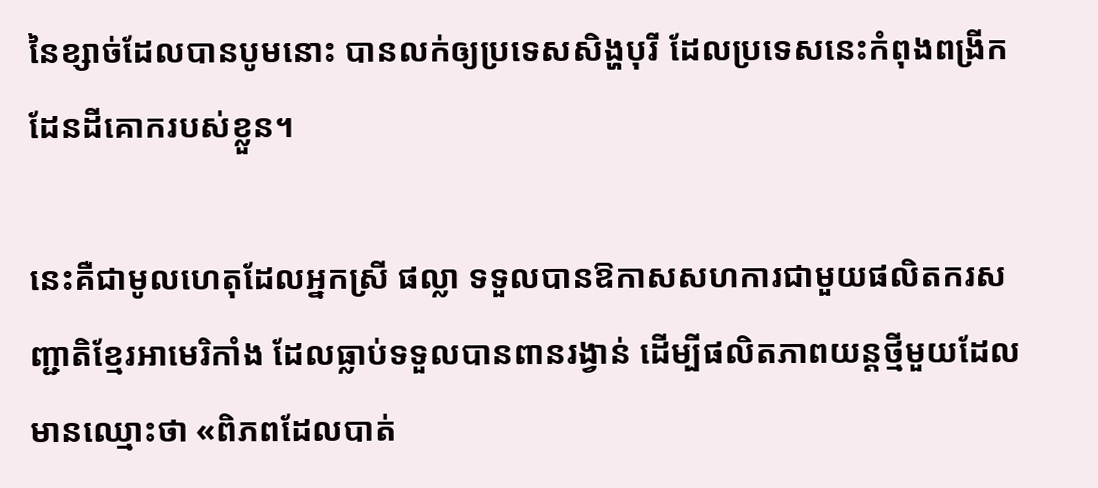នៃខ្សាច់ដែលបានបូមនោះ បានលក់ឲ្យប្រទេសសិង្ហបុរី ដែលប្រទេសនេះកំពុងពង្រីកដែនដីគោករបស់ខ្លួន។

នេះគឺជាមូលហេតុដែលអ្នកស្រី ផល្លា ទទួលបានឱកាសសហការជាមួយផលិតករសញ្ជាតិខ្មែរអាមេរិកាំង ដែលធ្លាប់ទទួលបានពានរង្វាន់ ដើម្បីផលិតភាពយន្តថ្មីមួយដែលមានឈ្មោះថា «ពិភពដែលបាត់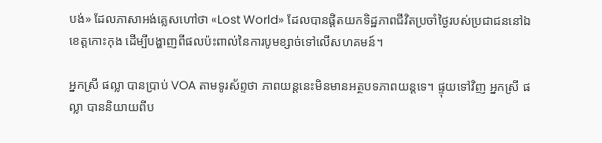បង់» ដែលភាសាអង់គ្លេសហៅថា «Lost World» ដែលបានផ្តិតយកទិដ្ឋភាពជីវិតប្រចាំថ្ងៃរបស់ប្រជាជននៅឯខេត្តកោះកុង ដើម្បីបង្ហាញពីផលប៉ះពាល់នៃការបូមខ្សាច់ទៅលើសហគមន៍។

អ្នកស្រី ផល្លា បានប្រាប់ VOA តាមទូរស័ព្ទថា ភាពយន្តនេះមិនមានអត្ថបទភាពយន្តទេ។ ផ្ទុយទៅវិញ អ្នកស្រី ផល្លា បាននិយាយពីប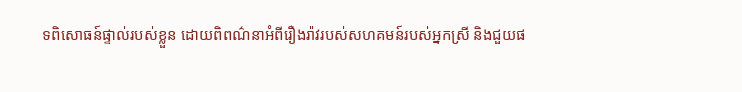ទពិសោធន៍ផ្ទាល់របស់ខ្លួន ដោយពិពណ៌នាអំពីរឿងរ៉ាវរបស់សហគមន៍របស់អ្នកស្រី និងជួយផ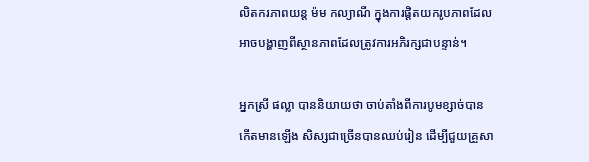លិតករភាពយន្ត ម៉ម កល្យាណី ក្នុងការផ្តិតយករូបភាពដែលអាចបង្ហាញពីស្ថានភាពដែលត្រូវការអភិរក្សជាបន្ទាន់។

អ្នកស្រី ផល្លា បាននិយាយថា ចាប់តាំងពីការបូមខ្សាច់បានកើតមានឡើង សិស្សជាច្រើនបានឈប់រៀន ដើម្បីជួយគ្រួសា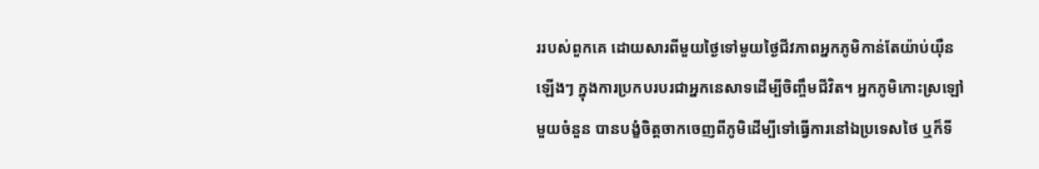ររបស់ពួកគេ ដោយសារពីមួយថ្ងៃទៅមួយថ្ងៃជីវភាពអ្នកភូមិកាន់តែយ៉ាប់យ៉ឺនឡើងៗ ក្នុងការប្រកបរបរជាអ្នកនេសាទដើម្បីចិញ្ចឹមជីវិត។ អ្នកភូមិកោះស្រឡៅមួយចំនួន បានបង្ខំចិត្តចាកចេញពីភូមិដើម្បីទៅធ្វើការនៅឯប្រទេសថៃ ឬក៏ទី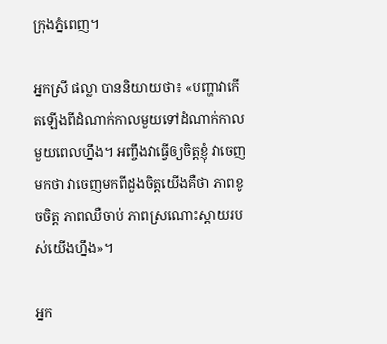ក្រុងភ្នំពេញ។

អ្នកស្រី ផល្លា បាននិយាយថា៖ «បញ្ហាវាកើតឡើងពីដំណាក់កាលមួយទៅដំណាក់កាលមួយពេលហ្នឹង។ អញ្ចឹងវាធ្វើឲ្យចិត្តខ្ញុំ វាចេញមកថា វាចេញមកពីដួងចិត្តយើងគឺថា ភាពខូចចិត្ត ភាពឈឺចាប់ ភាពស្រណោះស្តាយរបស់យើងហ្នឹង»។

អ្នក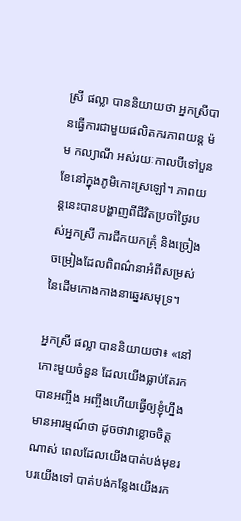ស្រី ផល្លា បាននិយាយថា អ្នកស្រីបានធ្វើការជាមួយផលិតករភាពយន្ត ម៉ម កល្យាណី អស់រយៈកាលបីទៅបួនខែនៅក្នុងភូមិកោះស្រឡៅ។ ភាពយន្តនេះបានបង្ហាញពីជីវិតប្រចាំថ្ងៃរបស់អ្នកស្រី ការជីកយកគ្រុំ និងច្រៀងចម្រៀងដែលពិពណ៌នាអំពីសម្រស់នៃដើមកោងកាងនាឆ្នេរសមុទ្រ។

អ្នកស្រី ផល្លា បាននិយាយថា៖ «នៅកោះមួយចំនួន ដែលយើងធ្លាប់តែរកបានអញ្ចឹង អញ្ចឹងហើយធ្វើឲ្យខ្ញុំហ្នឹង មានអារម្មណ៍ថា ដូចថាវាខ្លោចចិត្តណាស់ ពេលដែលយើងបាត់បង់មុខរបរយើងទៅ បាត់បង់កន្លែងយើងរក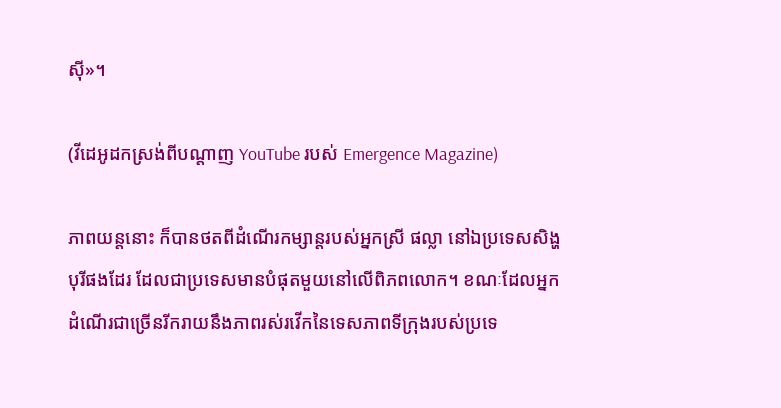ស៊ី»។

(វីដេអូដកស្រង់ពីបណ្តាញ YouTube របស់ Emergence Magazine)

ភាពយន្តនោះ ក៏បានថតពីដំណើរកម្សាន្តរបស់អ្នកស្រី ផល្លា នៅឯប្រទេសសិង្ហបុរីផងដែរ ដែលជាប្រទេសមានបំផុតមួយនៅលើពិភពលោក។ ខណៈដែលអ្នកដំណើរជាច្រើនរីករាយនឹងភាពរស់រវើកនៃទេសភាពទីក្រុងរបស់ប្រទេ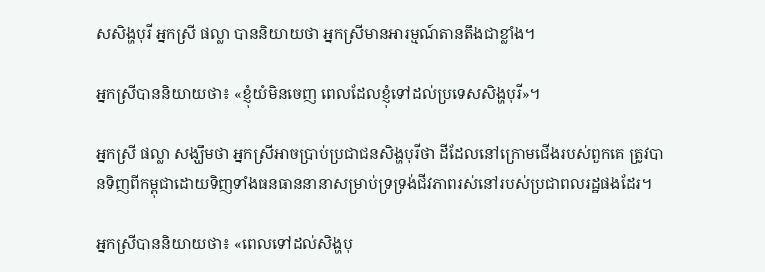សសិង្ហបុរី អ្នកស្រី ផល្លា បាននិយាយថា អ្នកស្រីមានអារម្មណ៍តានតឹងជាខ្លាំង។

អ្នកស្រីបាននិយាយថា៖ «ខ្ញុំយំមិនចេញ ពេលដែលខ្ញុំទៅដល់ប្រទេសសិង្ហបុរី»។

អ្នកស្រី ផល្លា សង្ឃឹមថា អ្នកស្រីអាចប្រាប់ប្រជាជនសិង្ហបុរីថា ដីដែលនៅក្រោមជើងរបស់ពួកគេ ត្រូវបានទិញពីកម្ពុជាដោយទិញទាំងធនធាននានាសម្រាប់ទ្រទ្រង់ជីវភាពរស់នៅរបស់ប្រជាពលរដ្ឋផងដែរ។

អ្នកស្រីបាននិយាយថា៖ «ពេលទៅដល់សិង្ហបុ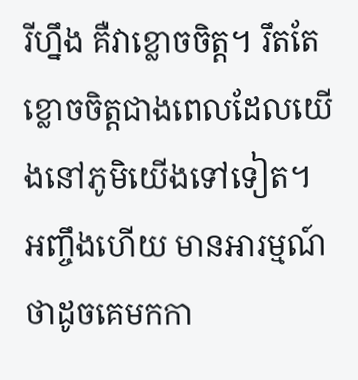រីហ្នឹង គឺវាខ្លោចចិត្ត។ រឹតតែខ្លោចចិត្តជាងពេលដែលយើងនៅភូមិយើងទៅទៀត។ អញ្ចឹងហើយ មានអារម្មណ៍ថាដូចគេមកកា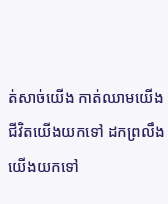ត់សាច់យើង កាត់ឈាមយើង ជីវិតយើងយកទៅ ដកព្រលឹងយើងយកទៅ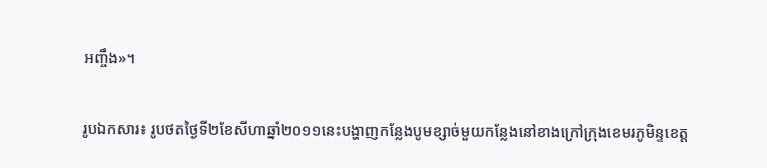អញ្ចឹង»។

រូបឯកសារ៖ រូបថតថ្ងៃទី២ខែសីហាឆ្នាំ២០១១នេះបង្ហាញកន្លែងបូមខ្សាច់មួយកន្លែងនៅខាងក្រៅក្រុងខេមរភូមិន្ទខេត្ត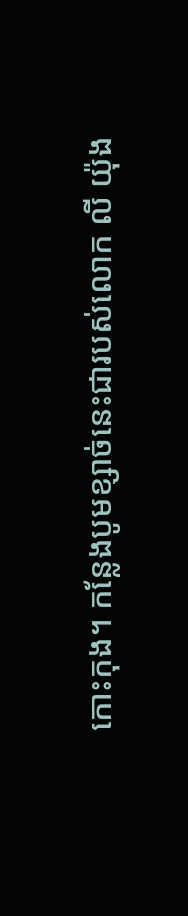កោះកុង។ កន្លែងបូមខ្សាច់នេះជារបស់លោក លី យ៉ុង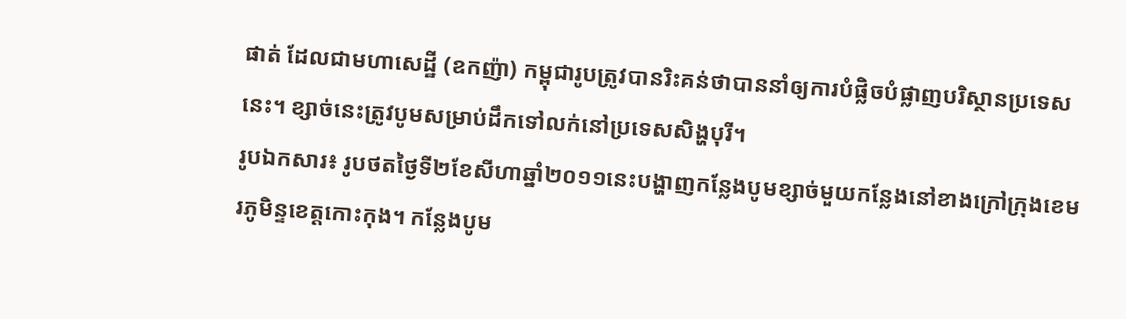ផាត់ ដែលជាមហាសេដ្ឋី (ឧកញ៉ា) កម្ពុជារូបត្រូវបានរិះគន់ថាបាននាំឲ្យការបំផ្លិចបំផ្លាញបរិស្ថានប្រទេសនេះ។ ខ្សាច់នេះត្រូវបូមសម្រាប់ដឹកទៅលក់នៅប្រទេសសិង្ហបុរី។
រូបឯកសារ៖ រូបថតថ្ងៃទី២ខែសីហាឆ្នាំ២០១១នេះបង្ហាញកន្លែងបូមខ្សាច់មួយកន្លែងនៅខាងក្រៅក្រុងខេមរភូមិន្ទខេត្តកោះកុង។ កន្លែងបូម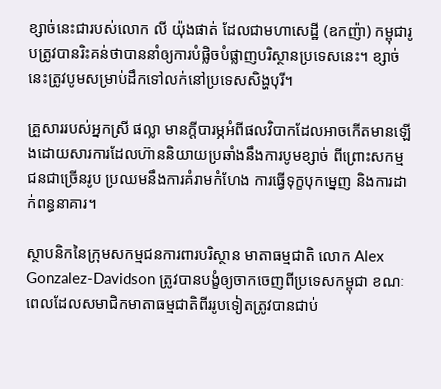ខ្សាច់នេះជារបស់លោក លី យ៉ុងផាត់ ដែលជាមហាសេដ្ឋី (ឧកញ៉ា) កម្ពុជារូបត្រូវបានរិះគន់ថាបាននាំឲ្យការបំផ្លិចបំផ្លាញបរិស្ថានប្រទេសនេះ។ ខ្សាច់នេះត្រូវបូមសម្រាប់ដឹកទៅលក់នៅប្រទេសសិង្ហបុរី។

គ្រួសាររបស់អ្នកស្រី ផល្លា មានក្តីបារម្ភអំពីផលវិបាកដែលអាចកើតមានឡើងដោយសារការដែលហ៊ាននិយាយប្រឆាំងនឹងការបូមខ្សាច់ ពីព្រោះសកម្មជនជាច្រើនរូប ប្រឈមនឹងការគំរាមកំហែង ការធ្វើទុក្ខបុកម្នេញ និងការដាក់ពន្ធនាគារ។

ស្ថាបនិកនៃក្រុមសកម្មជនការពារបរិស្ថាន មាតាធម្មជាតិ លោក Alex Gonzalez-Davidson ត្រូវបានបង្ខំឲ្យចាកចេញពីប្រទេសកម្ពុជា ខណៈពេលដែលសមាជិកមាតាធម្មជាតិពីររូបទៀតត្រូវបានជាប់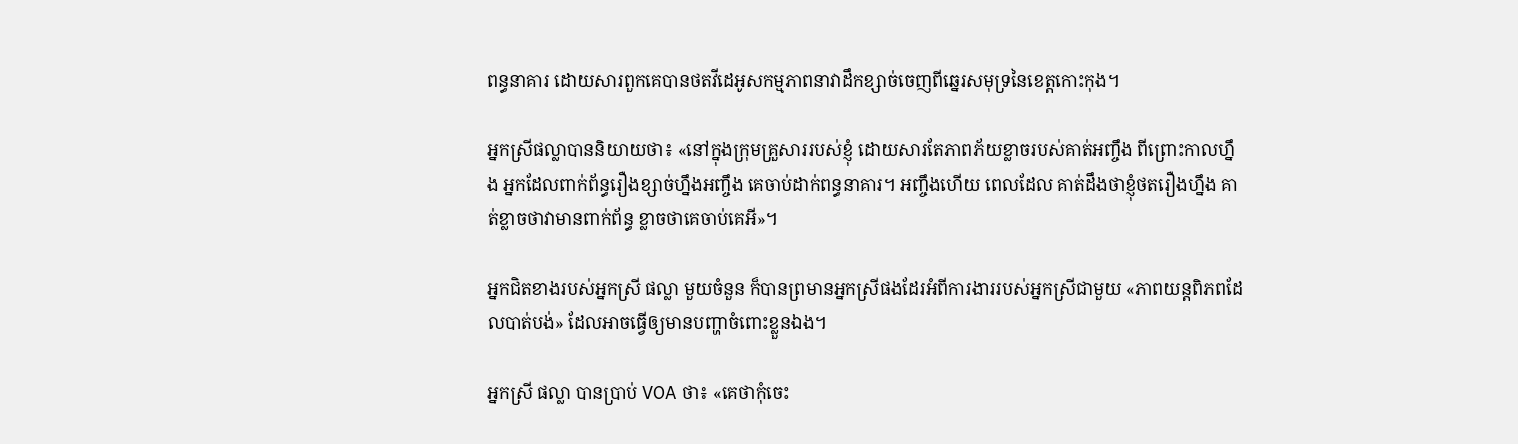ពន្ធនាគារ ដោយសារពួកគេបានថតវីដេអូសកម្មភាពនាវាដឹកខ្សាច់ចេញពីឆ្នេរសមុទ្រនៃខេត្តកោះកុង។

អ្នកស្រីផល្លាបាននិយាយថា៖ «នៅក្នុងក្រុមគ្រួសាររបស់ខ្ញុំ ដោយសារតែភាពភ័យខ្លាចរបស់គាត់អញ្ចឹង ពីព្រោះកាលហ្នឹង អ្នកដែលពាក់ព័ន្ធរឿងខ្សាច់ហ្នឹងអញ្ចឹង គេចាប់ដាក់ពន្ធនាគារ។ អញ្ចឹងហើយ ពេលដែល គាត់ដឹងថាខ្ញុំថតរឿងហ្នឹង គាត់ខ្លាចថាវាមានពាក់ព័ន្ធ ខ្លាចថាគេចាប់គេអី»។

អ្នកជិតខាងរបស់អ្នកស្រី ផល្លា មួយចំនួន ក៏បានព្រមានអ្នកស្រីផងដែរអំពីការងាររបស់អ្នកស្រីជាមួយ «ភាពយន្តពិភពដែលបាត់បង់» ដែលអាចធ្វើឲ្យមានបញ្ហាចំពោះខ្លួនឯង។

អ្នកស្រី ផល្លា បានប្រាប់ VOA ថា៖ «គេថាកុំចេះ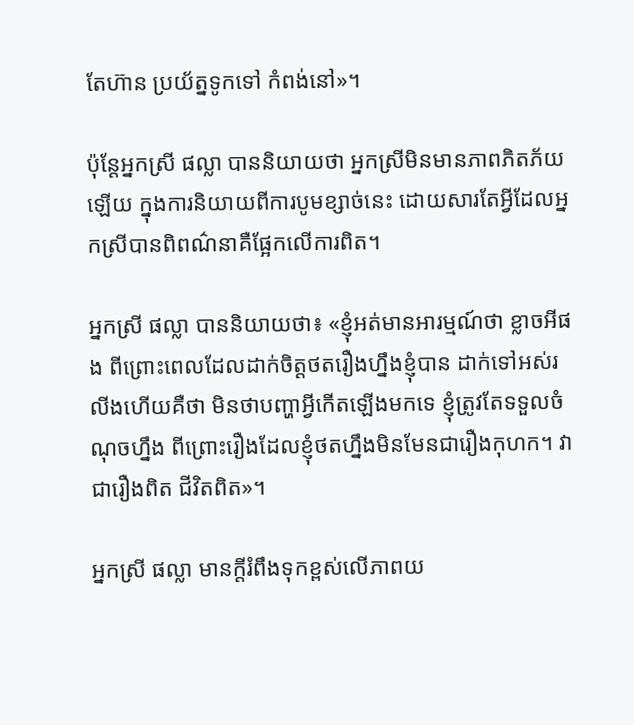តែហ៊ាន ប្រយ័ត្នទូកទៅ កំពង់នៅ»។

ប៉ុន្តែអ្នកស្រី ផល្លា បាននិយាយថា អ្នកស្រីមិនមានភាពភិតភ័យឡើយ ក្នុងការនិយាយពីការបូមខ្សាច់នេះ ដោយសារតែអ្វីដែលអ្នកស្រីបានពិពណ៌នាគឺផ្អែកលើការពិត។

អ្នកស្រី ផល្លា បាននិយាយថា៖ «ខ្ញុំអត់មានអារម្មណ៍ថា ខ្លាចអីផង ពីព្រោះពេលដែលដាក់ចិត្តថតរឿងហ្នឹងខ្ញុំបាន ដាក់ទៅអស់រលីងហើយគឺថា មិនថាបញ្ហាអ្វីកើតឡើងមកទេ ខ្ញុំត្រូវតែទទួលចំណុចហ្នឹង ពីព្រោះរឿងដែលខ្ញុំថតហ្នឹងមិនមែនជារឿងកុហក។ វាជារឿងពិត ជីវិតពិត»។

អ្នកស្រី ផល្លា មានក្តីរំពឹងទុកខ្ពស់លើភាពយ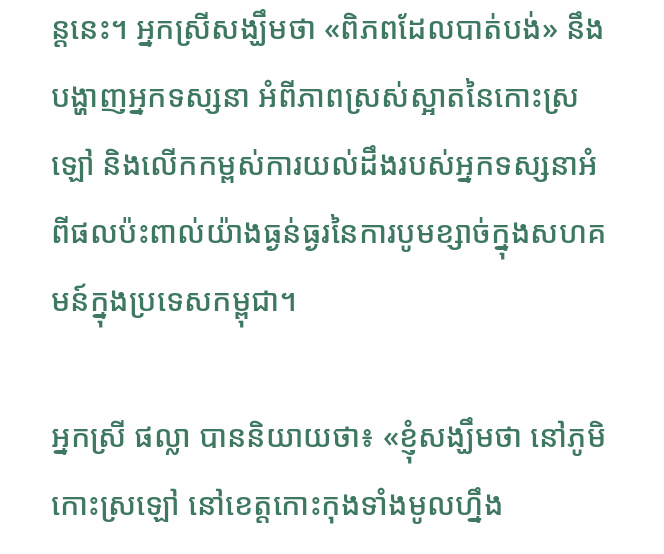ន្តនេះ។ អ្នកស្រីសង្ឃឹមថា «ពិភពដែលបាត់បង់» នឹងបង្ហាញអ្នកទស្សនា អំពីភាពស្រស់ស្អាតនៃកោះស្រឡៅ និងលើកកម្ពស់ការយល់ដឹងរបស់អ្នកទស្សនាអំពីផលប៉ះពាល់យ៉ាងធ្ងន់ធ្ងរនៃការបូមខ្សាច់ក្នុងសហគមន៍ក្នុងប្រទេសកម្ពុជា។

អ្នកស្រី ផល្លា បាននិយាយថា៖ «ខ្ញុំសង្ឃឹមថា នៅភូមិកោះស្រឡៅ នៅខេត្តកោះកុងទាំងមូលហ្នឹង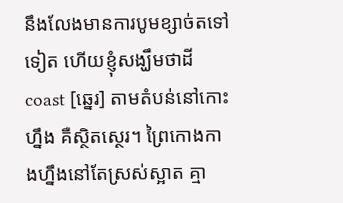នឹងលែងមានការបូមខ្សាច់តទៅទៀត ហើយខ្ញុំសង្ឃឹមថាដី coast [ឆ្នេរ] តាមតំបន់នៅកោះហ្នឹង គឺស្ថិតស្ថេរ។ ព្រៃកោងកាងហ្នឹងនៅតែស្រស់ស្អាត គ្មា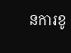នការខូ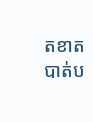តខាត បាត់ប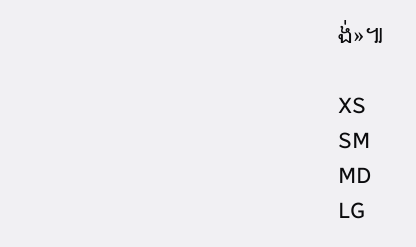ង់»៕

XS
SM
MD
LG